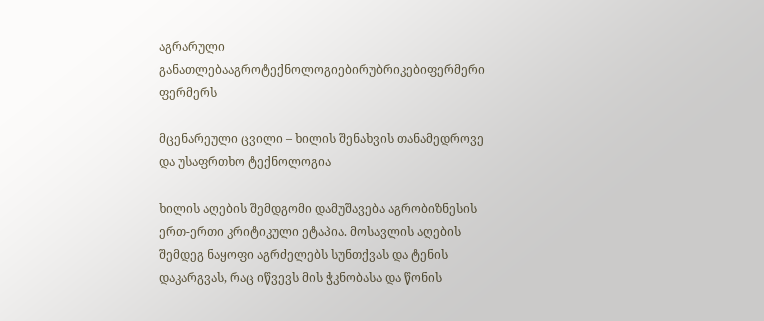აგრარული განათლებააგროტექნოლოგიებირუბრიკებიფერმერი ფერმერს

მცენარეული ცვილი – ხილის შენახვის თანამედროვე და უსაფრთხო ტექნოლოგია

ხილის აღების შემდგომი დამუშავება აგრობიზნესის ერთ-ერთი კრიტიკული ეტაპია. მოსავლის აღების შემდეგ ნაყოფი აგრძელებს სუნთქვას და ტენის დაკარგვას, რაც იწვევს მის ჭკნობასა და წონის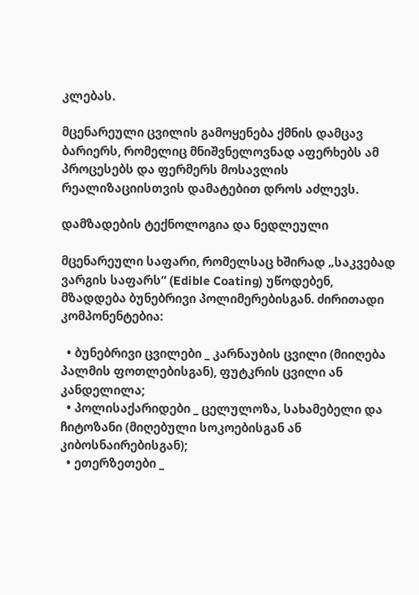კლებას.

მცენარეული ცვილის გამოყენება ქმნის დამცავ ბარიერს, რომელიც მნიშვნელოვნად აფერხებს ამ პროცესებს და ფერმერს მოსავლის რეალიზაციისთვის დამატებით დროს აძლევს.

დამზადების ტექნოლოგია და ნედლეული

მცენარეული საფარი, რომელსაც ხშირად „საკვებად ვარგის საფარს“ (Edible Coating) უწოდებენ, მზადდება ბუნებრივი პოლიმერებისგან. ძირითადი კომპონენტებია:

  • ბუნებრივი ცვილები _ კარნაუბის ცვილი (მიიღება პალმის ფოთლებისგან), ფუტკრის ცვილი ან კანდელილა;
  • პოლისაქარიდები _ ცელულოზა, სახამებელი და ჩიტოზანი (მიღებული სოკოებისგან ან კიბოსნაირებისგან);
  • ეთერზეთები _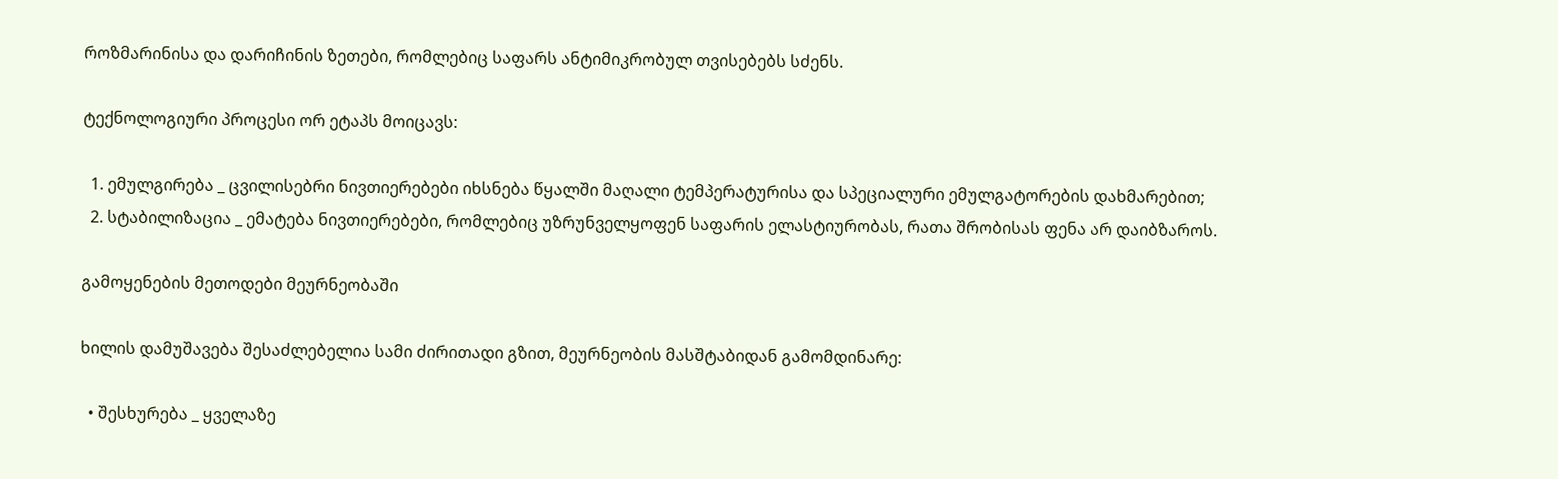როზმარინისა და დარიჩინის ზეთები, რომლებიც საფარს ანტიმიკრობულ თვისებებს სძენს.

ტექნოლოგიური პროცესი ორ ეტაპს მოიცავს:

  1. ემულგირება _ ცვილისებრი ნივთიერებები იხსნება წყალში მაღალი ტემპერატურისა და სპეციალური ემულგატორების დახმარებით;
  2. სტაბილიზაცია _ ემატება ნივთიერებები, რომლებიც უზრუნველყოფენ საფარის ელასტიურობას, რათა შრობისას ფენა არ დაიბზაროს.

გამოყენების მეთოდები მეურნეობაში

ხილის დამუშავება შესაძლებელია სამი ძირითადი გზით, მეურნეობის მასშტაბიდან გამომდინარე:

  • შესხურება _ ყველაზე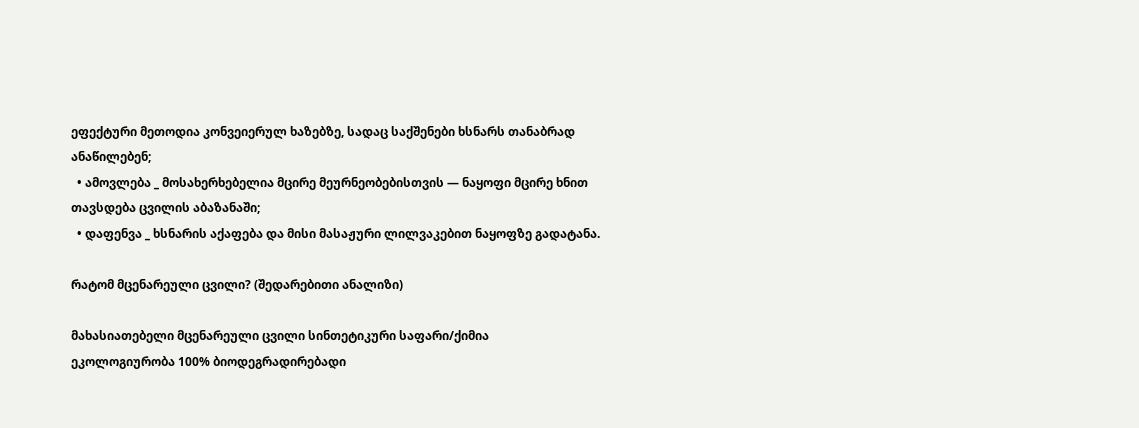ეფექტური მეთოდია კონვეიერულ ხაზებზე, სადაც საქშენები ხსნარს თანაბრად ანაწილებენ;
  • ამოვლება _ მოსახერხებელია მცირე მეურნეობებისთვის — ნაყოფი მცირე ხნით თავსდება ცვილის აბაზანაში;
  • დაფენვა _ ხსნარის აქაფება და მისი მასაჟური ლილვაკებით ნაყოფზე გადატანა.

რატომ მცენარეული ცვილი? (შედარებითი ანალიზი)

მახასიათებელი მცენარეული ცვილი სინთეტიკური საფარი/ქიმია
ეკოლოგიურობა 100% ბიოდეგრადირებადი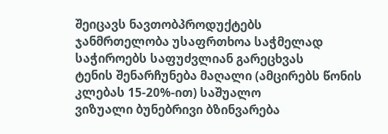შეიცავს ნავთობპროდუქტებს
ჯანმრთელობა უსაფრთხოა საჭმელად საჭიროებს საფუძვლიან გარეცხვას
ტენის შენარჩუნება მაღალი (ამცირებს წონის კლებას 15-20%-ით) საშუალო
ვიზუალი ბუნებრივი ბზინვარება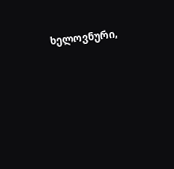ხელოვნური,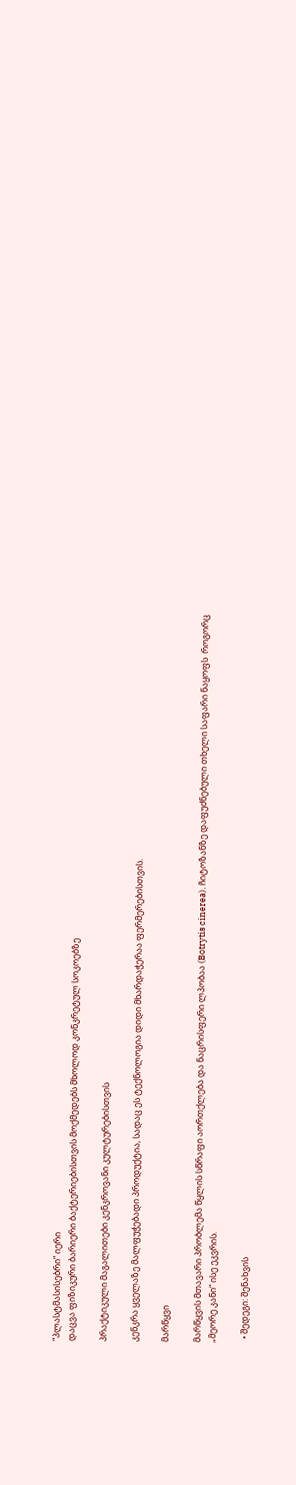“პლასტმასისებრი” იერი
დაცვა ფიზიკური ბარიერი ბაქტერიებისთვის მოქმედებს მხოლოდ კონკრეტულ სოკოებზე

პრაქტიკული მაგალითები კენკროვანი კულტურებისთვის

კენკრა ყველაზე მალფუჭებადი პროდუქტია, სადაც ეს ტექნოლოგია დიდი მხარდაჭერაა ფერმერებისთვის.

მარწყვი

მარწყვის მთავარი პრობლემა წყლის სწრაფი აორთქლება და ნაცრისფერი ლპობაა (Botrytis cinerea). ჩიტოზანზე დაფუძნებული თხელი საფარი ნაყოფს  როგორც „მეორე კანი“ ისე ეკვრის.

  • შედეგი: შენახვის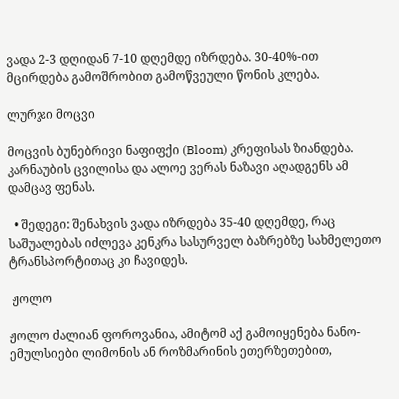ვადა 2-3 დღიდან 7-10 დღემდე იზრდება. 30-40%-ით მცირდება გამოშრობით გამოწვეული წონის კლება.

ლურჯი მოცვი

მოცვის ბუნებრივი ნაფიფქი (Bloom) კრეფისას ზიანდება. კარნაუბის ცვილისა და ალოე ვერას ნაზავი აღადგენს ამ დამცავ ფენას.

  • შედეგი: შენახვის ვადა იზრდება 35-40 დღემდე, რაც საშუალებას იძლევა კენკრა სასურველ ბაზრებზე სახმელეთო ტრანსპორტითაც კი ჩავიდეს.

 ჟოლო

ჟოლო ძალიან ფოროვანია, ამიტომ აქ გამოიყენება ნანო-ემულსიები ლიმონის ან როზმარინის ეთერზეთებით,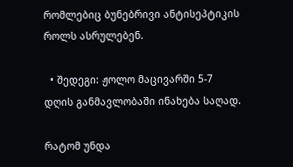რომლებიც ბუნებრივი ანტისეპტიკის როლს ასრულებენ.

  • შედეგი: ჟოლო მაცივარში 5-7 დღის განმავლობაში ინახება საღად.

რატომ უნდა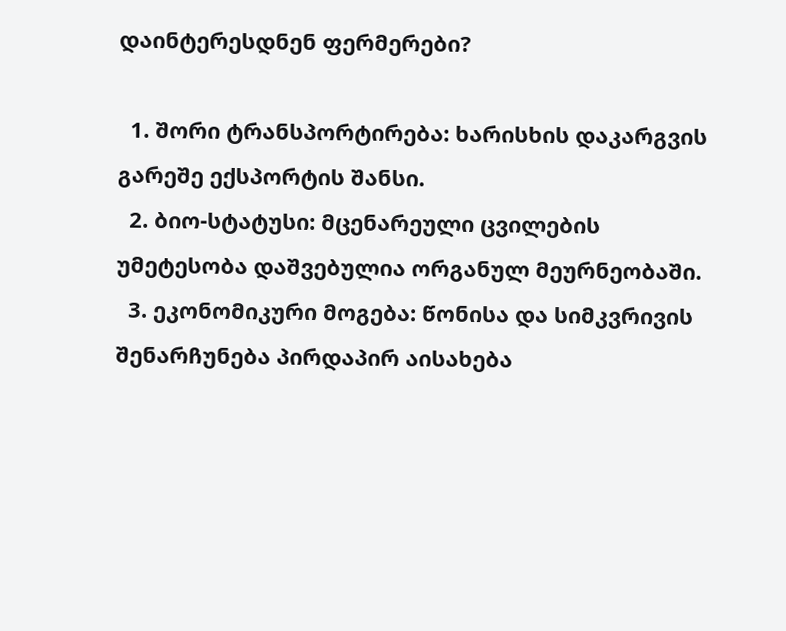დაინტერესდნენ ფერმერები?

  1. შორი ტრანსპორტირება: ხარისხის დაკარგვის გარეშე ექსპორტის შანსი.
  2. ბიო-სტატუსი: მცენარეული ცვილების უმეტესობა დაშვებულია ორგანულ მეურნეობაში.
  3. ეკონომიკური მოგება: წონისა და სიმკვრივის შენარჩუნება პირდაპირ აისახება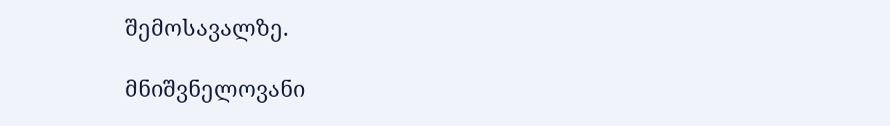შემოსავალზე.

მნიშვნელოვანი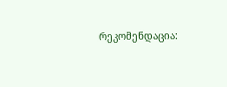რეკომენდაცია: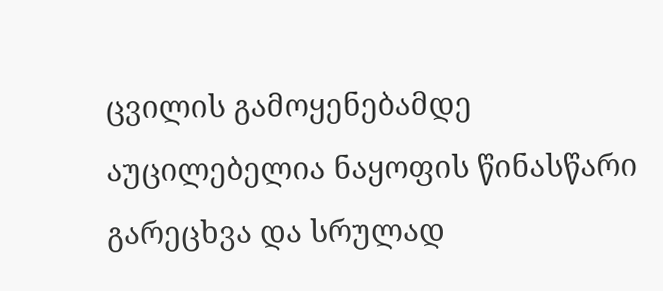ცვილის გამოყენებამდე აუცილებელია ნაყოფის წინასწარი გარეცხვა და სრულად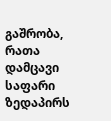გაშრობა, რათა დამცავი საფარი ზედაპირს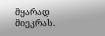მყარად მიეკრას.